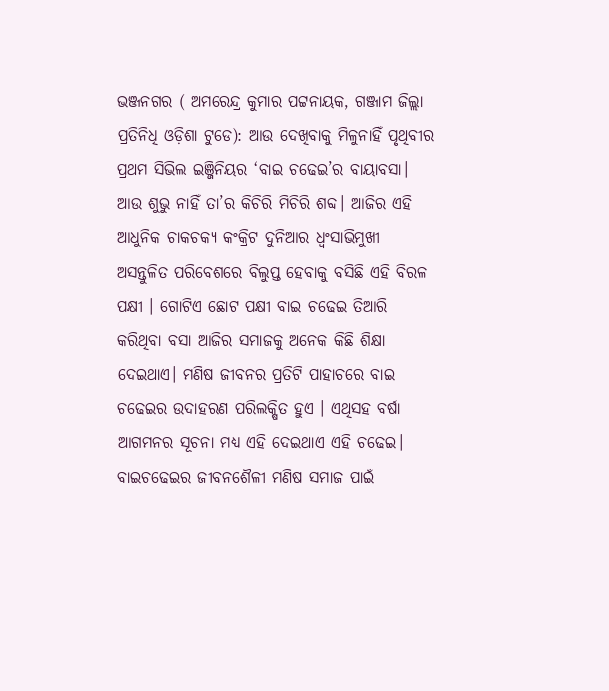ଭଞ୍ଜନଗର ( ଅମରେନ୍ଦ୍ର କୁମାର ପଟ୍ଟନାୟକ, ଗଞ୍ଜାମ ଜିଲ୍ଲା ପ୍ରତିନିଧି ଓଡ଼ିଶା ଟୁଡେ): ଆଉ ଦେଖିବାକୁ ମିଳୁନାହିଁ ପୃଥିବୀର ପ୍ରଥମ ସିଭିଲ ଇଞ୍ଜିନିୟର ‘ବାଇ ଚଢେଇ’ର ବାୟାବସା। ଆଉ ଶୁଭୁ ନାହିଁ ତା’ର କିଚିରି ମିଚିରି ଶବ୍ଦ। ଆଜିର ଏହି ଆଧୁନିକ ଚାକଚକ୍ୟ କଂକ୍ରିଟ ଦୁନିଆର ଧ୍ବଂସାଭିମୁଖୀ ଅସନ୍ତୁଳିତ ପରିବେଶରେ ବିଲୁପ୍ତ ହେବାକୁ ବସିଛି ଏହି ବିରଳ ପକ୍ଷୀ । ଗୋଟିଏ ଛୋଟ ପକ୍ଷୀ ବାଇ ଚଢେଇ ତିଆରି କରିଥିବା ବସା ଆଜିର ସମାଜକୁ ଅନେକ କିଛି ଶିକ୍ଷା ଦେଇଥାଏ। ମଣିଷ ଜୀବନର ପ୍ରତିଟି ପାହାଚରେ ବାଇ ଚଢେଇର ଉଦାହରଣ ପରିଲକ୍ଷିତ ହୁଏ । ଏଥିସହ ବର୍ଷା ଆଗମନର ସୂଚନା ମଧ୍ୟ ଏହି ଦେଇଥାଏ ଏହି ଚଢେଇ। ବାଇଚଢେଇର ଜୀବନଶୈଳୀ ମଣିଷ ସମାଜ ପାଇଁ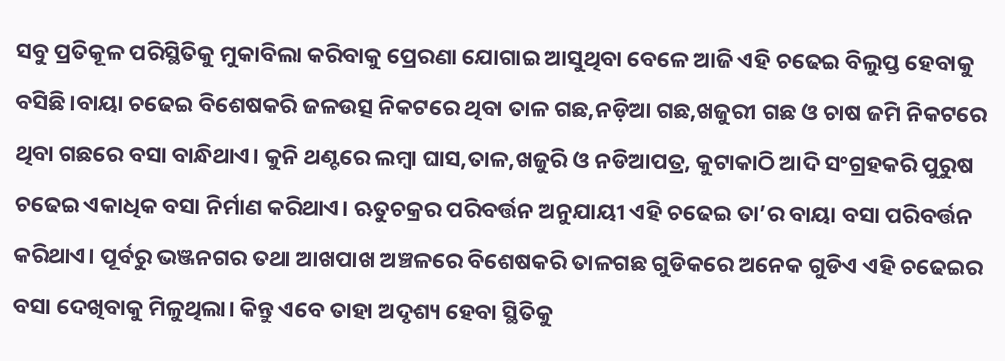ସବୁ ପ୍ରତିକୂଳ ପରିସ୍ଥିତିକୁ ମୁକାବିଲା କରିବାକୁ ପ୍ରେରଣା ଯୋଗାଇ ଆସୁଥିବା ବେଳେ ଆଜି ଏହି ଚଢେଇ ବିଲୁପ୍ତ ହେବାକୁ ବସିଛି।ବାୟା ଚଢେଇ ବିଶେଷକରି ଜଳଉତ୍ସ ନିକଟରେ ଥିବା ତାଳ ଗଛ,ନଡ଼ିଆ ଗଛ,ଖଜୁରୀ ଗଛ ଓ ଚାଷ ଜମି ନିକଟରେ ଥିବା ଗଛରେ ବସା ବାନ୍ଧିଥାଏ। କୁନି ଥଣ୍ଟରେ ଲମ୍ବା ଘାସ,ତାଳ,ଖଜୁରି ଓ ନଡିଆପତ୍ର, କୁଟାକାଠି ଆଦି ସଂଗ୍ରହକରି ପୁରୁଷ ଚଢେଇ ଏକାଧିକ ବସା ନିର୍ମାଣ କରିଥାଏ। ଋତୁଚକ୍ରର ପରିବର୍ତ୍ତନ ଅନୁଯାୟୀ ଏହି ଚଢେଇ ତା’ର ବାୟା ବସା ପରିବର୍ତ୍ତନ କରିଥାଏ। ପୂର୍ବରୁ ଭଞ୍ଜନଗର ତଥା ଆଖପାଖ ଅଞ୍ଚଳରେ ବିଶେଷକରି ତାଳଗଛ ଗୁଡିକରେ ଅନେକ ଗୁଡିଏ ଏହି ଚଢେଇର ବସା ଦେଖିବାକୁ ମିଳୁଥିଲା। କିନ୍ତୁ ଏବେ ତାହା ଅଦୃଶ୍ୟ ହେବା ସ୍ଥିତିକୁ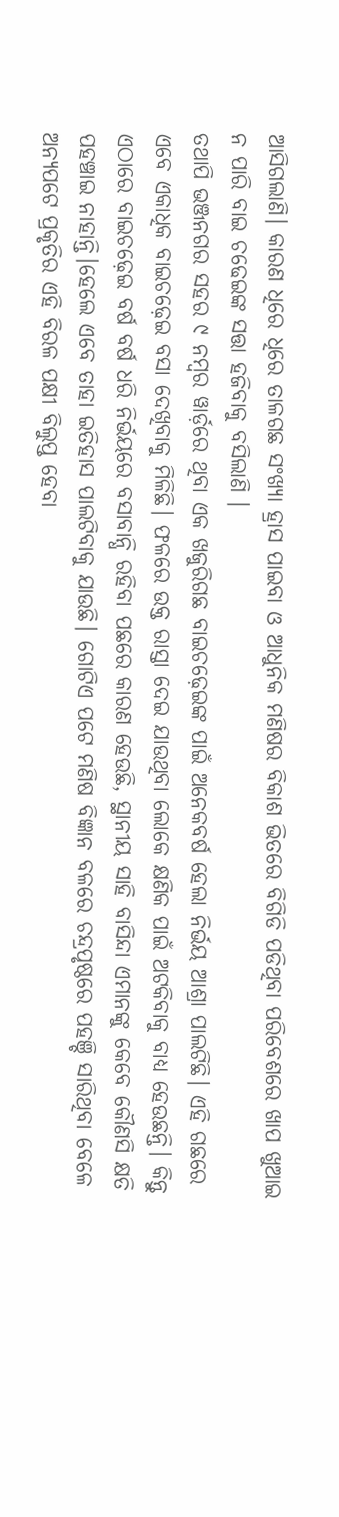ଆସିଗଲାଣି। କାରଣ ଧିରେ ଧିରେ ତାଳଗଛ ସଂଖ୍ୟା ହ୍ରାସ ପାଇବା ଓ ଆଧୁନିକ ମଣିଷର ବିକାଶ ଭିତରେ ବିଗିଡି ପଡିଥିବା ପରିବେଶରେ ଖାପ ଖୁଆଇ ନ ପାରି ବାଇ ଚଢେଇଙ୍କ ସତ୍ତା ହଜିବାକୁ ବସିଲାଣି ।
ତଥାପି ଭଞ୍ଜନଗର ସହର ୯ ନମ୍ବର ୱାର୍ଡ଼ରେ ଥିବା ଏକ ଖଜୁରିଗଛ ବାଇଚଢ଼େଇଙ୍କ ପାଇଁ ଅନେକବର୍ଷ ହେଲା ନିର୍ଭୟ ଆଶ୍ରା ପାଲଟିଛି। ଏହି ଗଛରେ ଏବେ ଏକାଧିକ ବାଇଚଢ଼େଇ ବସା ଦେଖିବାକୁ ମିଳିଛି। ଫଳରେ ଉକ୍ତ ରାସ୍ତା ଦେଇ ଯାଉଥିବା ଲୋକେ କ୍ଷଣିକ ପାଇଁ ଅଟକିବାକୁ ବାଧ୍ୟ ହେଉଛନ୍ତି। କିନ୍ତୁ ଏଠାରେ ବାଇଚଢ଼େଇ ବର୍ଷ ବର୍ଷ ଧରି ନିର୍ଭୟରେ ବସାବାନ୍ଧି ରହିବା ପଛରେ କାରଣ ହେଉଛି, ସ୍ଥାନୀୟ ସାହି ବାସିନ୍ଦା ଏମାନଙ୍କୁ କେବେ କୌଣସି କ୍ଷତି ପହଞ୍ଚାଇ ନାହାନ୍ତି।ହେଲେ ଏବେ ତାହା ଇତିହାସ ପାଲଟିବାକୁ ଯାଉଛି। ଗୋଟିଏ ପଟେ ମଣିଷ ବିଜ୍ଞାନ ବଳରେ ଚନ୍ଦ୍ରପୃଷ୍ଠରେ ପହଞ୍ଚି ସାରିଥିବା ବେଳେ ଅନ୍ୟପଟେ ପ୍ରକୃତିର ଏହି ବିରଳ ପକ୍ଷୀ ବିଲୁପ୍ତ ହେବା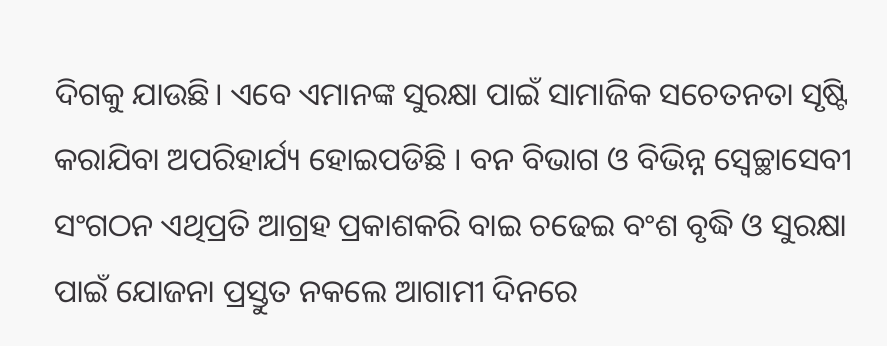ଦିଗକୁ ଯାଉଛି। ଏବେ ଏମାନଙ୍କ ସୁରକ୍ଷା ପାଇଁ ସାମାଜିକ ସଚେତନତା ସୃଷ୍ଟି କରାଯିବା ଅପରିହାର୍ଯ୍ୟ ହୋଇପଡିଛି । ବନ ବିଭାଗ ଓ ବିଭିନ୍ନ ସ୍ଵେଚ୍ଛାସେବୀ ସଂଗଠନ ଏଥିପ୍ରତି ଆଗ୍ରହ ପ୍ରକାଶକରି ବାଇ ଚଢେଇ ବଂଶ ବୃଦ୍ଧି ଓ ସୁରକ୍ଷା ପାଇଁ ଯୋଜନା ପ୍ରସ୍ତୁତ ନକଲେ ଆଗାମୀ ଦିନରେ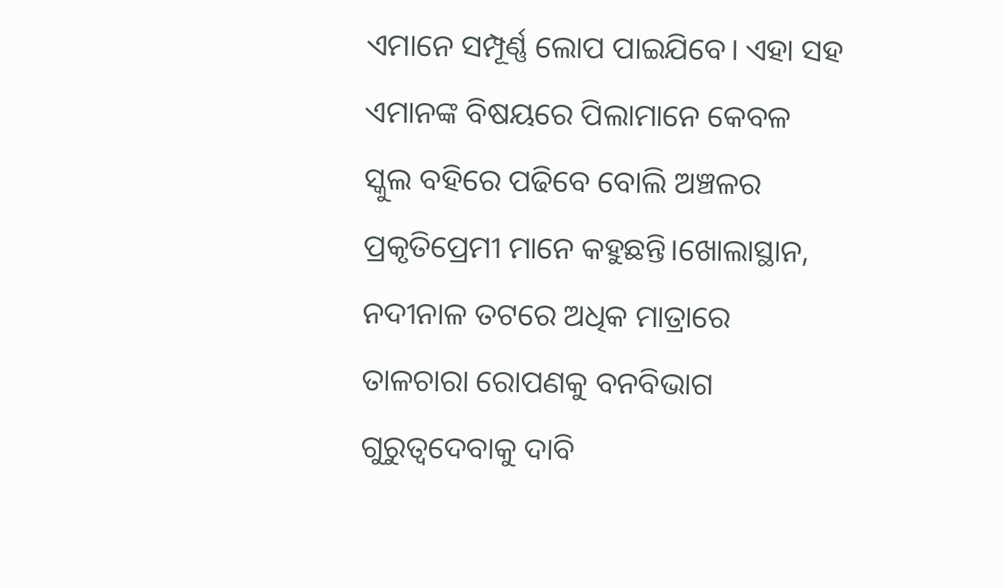ଏମାନେ ସମ୍ପୂର୍ଣ୍ଣ ଲୋପ ପାଇଯିବେ। ଏହା ସହ ଏମାନଙ୍କ ବିଷୟରେ ପିଲାମାନେ କେବଳ ସ୍କୁଲ ବହିରେ ପଢିବେ ବୋଲି ଅଞ୍ଚଳର ପ୍ରକୃତିପ୍ରେମୀ ମାନେ କହୁଛନ୍ତି।ଖୋଲାସ୍ଥାନ, ନଦୀନାଳ ତଟରେ ଅଧିକ ମାତ୍ରାରେ ତାଳଚାରା ରୋପଣକୁ ବନବିଭାଗ ଗୁରୁତ୍ବଦେବାକୁ ଦାବି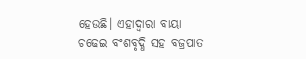ହେଉଛି। ଏହାଦ୍ୱାରା ବାୟା ଚଢେଇ ବଂଶବୃଦ୍ଧି ସହ ବଜ୍ରପାତ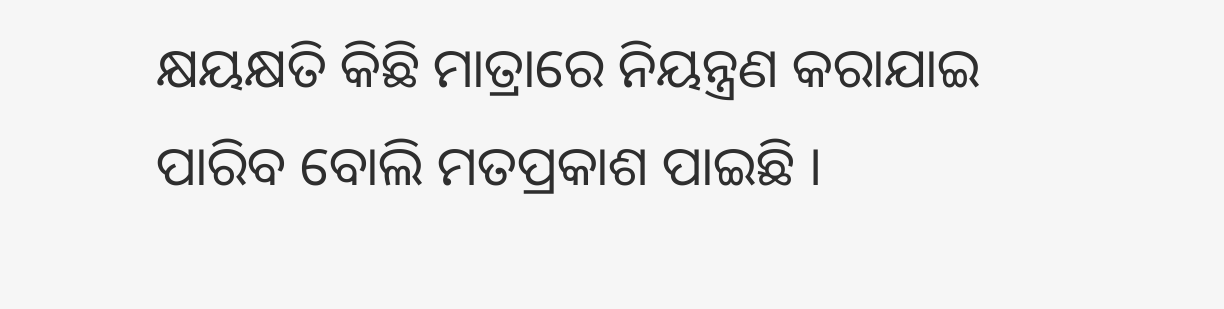କ୍ଷୟକ୍ଷତି କିଛି ମାତ୍ରାରେ ନିୟନ୍ତ୍ରଣ କରାଯାଇ ପାରିବ ବୋଲି ମତପ୍ରକାଶ ପାଇଛି ।